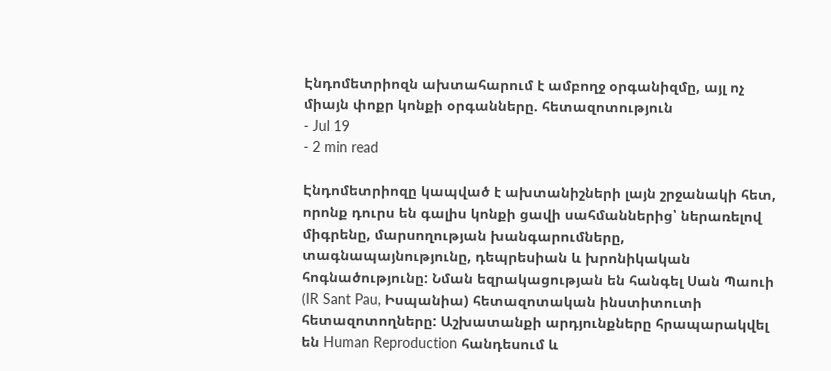Էնդոմետրիոզն ախտահարում է ամբողջ օրգանիզմը, այլ ոչ միայն փոքր կոնքի օրգանները. հետազոտություն
- Jul 19
- 2 min read

Էնդոմետրիոզը կապված է ախտանիշների լայն շրջանակի հետ, որոնք դուրս են գալիս կոնքի ցավի սահմաններից՝ ներառելով միգրենը, մարսողության խանգարումները, տագնապայնությունը, դեպրեսիան և խրոնիկական հոգնածությունը: Նման եզրակացության են հանգել Սան Պաուի (IR Sant Pau, Իսպանիա) հետազոտական ինստիտուտի հետազոտողները: Աշխատանքի արդյունքները հրապարակվել են Human Reproduction հանդեսում և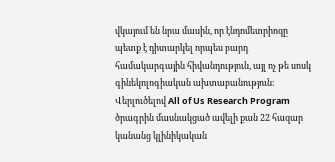վկայում են նրա մասին, որ էնդոմետրիոզը պետք է դիտարկել որպես բարդ համակարգային հիվանդություն, այլ ոչ թե սոսկ գինեկոլոգիական ախտաբանություն:
Վերլուծելով All of Us Research Program ծրագրին մասնակցած ավելի քան 22 հազար կանանց կլինիկական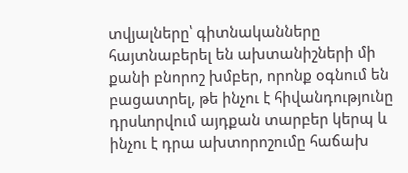տվյալները՝ գիտնականները հայտնաբերել են ախտանիշների մի քանի բնորոշ խմբեր, որոնք օգնում են բացատրել, թե ինչու է հիվանդությունը դրսևորվում այդքան տարբեր կերպ և ինչու է դրա ախտորոշումը հաճախ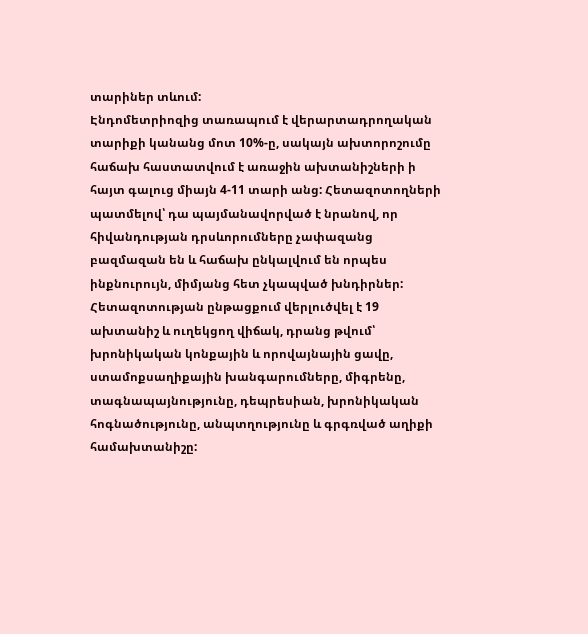տարիներ տևում:
Էնդոմետրիոզից տառապում է վերարտադրողական տարիքի կանանց մոտ 10%-ը, սակայն ախտորոշումը հաճախ հաստատվում է առաջին ախտանիշների ի հայտ գալուց միայն 4-11 տարի անց: Հետազոտողների պատմելով՝ դա պայմանավորված է նրանով, որ հիվանդության դրսևորումները չափազանց բազմազան են և հաճախ ընկալվում են որպես ինքնուրույն, միմյանց հետ չկապված խնդիրներ:
Հետազոտության ընթացքում վերլուծվել է 19 ախտանիշ և ուղեկցող վիճակ, դրանց թվում՝ խրոնիկական կոնքային և որովայնային ցավը, ստամոքսաղիքային խանգարումները, միգրենը, տագնապայնությունը, դեպրեսիան, խրոնիկական հոգնածությունը, անպտղությունը և գրգռված աղիքի համախտանիշը: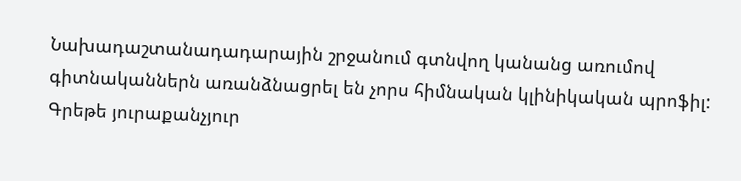Նախադաշտանադադարային շրջանում գտնվող կանանց առումով գիտնականներն առանձնացրել են չորս հիմնական կլինիկական պրոֆիլ: Գրեթե յուրաքանչյուր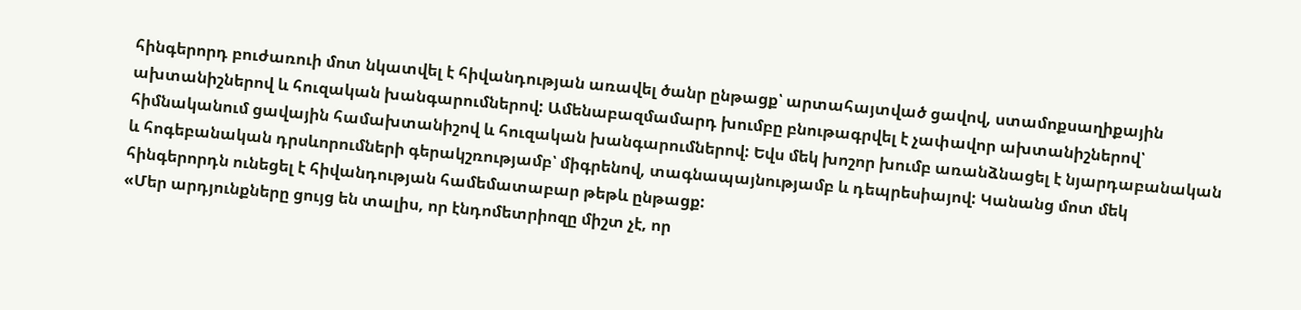հինգերորդ բուժառուի մոտ նկատվել է հիվանդության առավել ծանր ընթացք՝ արտահայտված ցավով, ստամոքսաղիքային ախտանիշներով և հուզական խանգարումներով: Ամենաբազմամարդ խումբը բնութագրվել է չափավոր ախտանիշներով՝ հիմնականում ցավային համախտանիշով և հուզական խանգարումներով: Եվս մեկ խոշոր խումբ առանձնացել է նյարդաբանական և հոգեբանական դրսևորումների գերակշռությամբ՝ միգրենով, տագնապայնությամբ և դեպրեսիայով: Կանանց մոտ մեկ հինգերորդն ունեցել է հիվանդության համեմատաբար թեթև ընթացք:
«Մեր արդյունքները ցույց են տալիս, որ էնդոմետրիոզը միշտ չէ, որ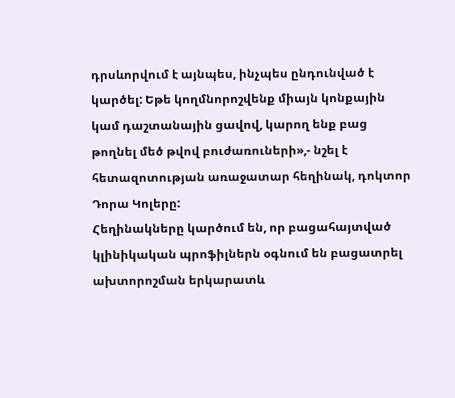դրսևորվում է այնպես, ինչպես ընդունված է կարծել: Եթե կողմնորոշվենք միայն կոնքային կամ դաշտանային ցավով, կարող ենք բաց թողնել մեծ թվով բուժառուների»,- նշել է հետազոտության առաջատար հեղինակ, դոկտոր Դորա Կոլերը:
Հեղինակները կարծում են, որ բացահայտված կլինիկական պրոֆիլներն օգնում են բացատրել ախտորոշման երկարատև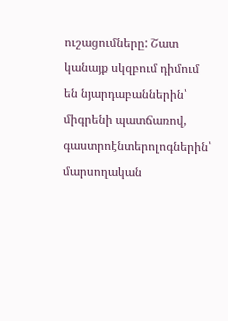ուշացումները: Շատ կանայք սկզբում դիմում են նյարդաբաններին՝ միգրենի պատճառով, գաստրոէնտերոլոգներին՝ մարսողական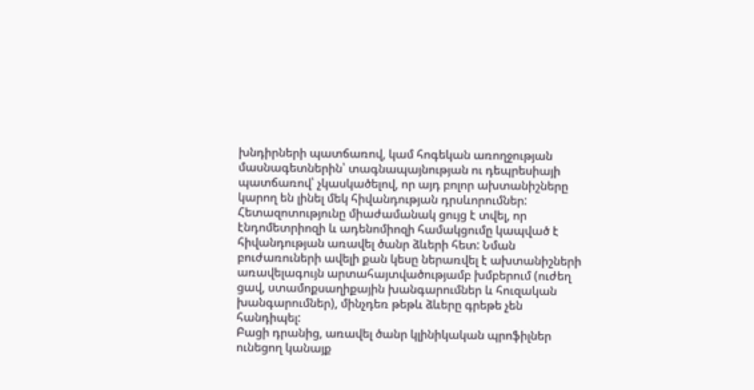խնդիրների պատճառով, կամ հոգեկան առողջության մասնագետներին՝ տագնապայնության ու դեպրեսիայի պատճառով՝ չկասկածելով, որ այդ բոլոր ախտանիշները կարող են լինել մեկ հիվանդության դրսևորումներ:
Հետազոտությունը միաժամանակ ցույց է տվել, որ էնդոմետրիոզի և ադենոմիոզի համակցումը կապված է հիվանդության առավել ծանր ձևերի հետ: Նման բուժառուների ավելի քան կեսը ներառվել է ախտանիշների առավելագույն արտահայտվածությամբ խմբերում (ուժեղ ցավ, ստամոքսաղիքային խանգարումներ և հուզական խանգարումներ), մինչդեռ թեթև ձևերը գրեթե չեն հանդիպել:
Բացի դրանից, առավել ծանր կլինիկական պրոֆիլներ ունեցող կանայք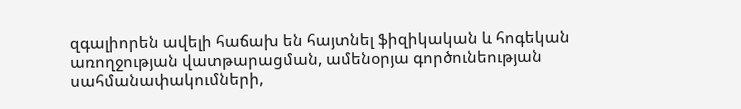զգալիորեն ավելի հաճախ են հայտնել ֆիզիկական և հոգեկան առողջության վատթարացման, ամենօրյա գործունեության սահմանափակումների,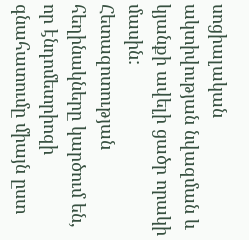սոցիալական ակտիվության նվազման և կյանքի ավելի ցածր որակի մասին:
Հետազոտության հեղինակները կարծում են, որ էնդոմետրիոզի գնահատումը միայն ըստ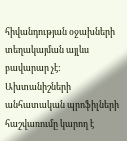հիվանդության օջախների տեղակայման այլևս բավարար չէ: Ախտանիշների անհատական պրոֆիլների հաշվառումը կարող է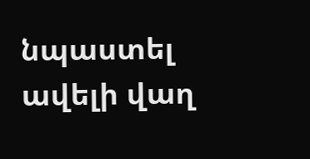նպաստել ավելի վաղ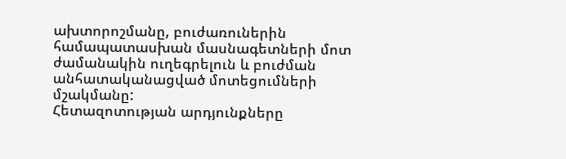ախտորոշմանը, բուժառուներին համապատասխան մասնագետների մոտ ժամանակին ուղեգրելուն և բուժման անհատականացված մոտեցումների մշակմանը:
Հետազոտության արդյունքները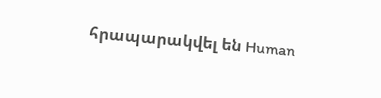հրապարակվել են Human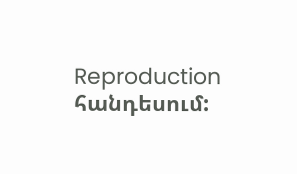Reproduction հանդեսում: